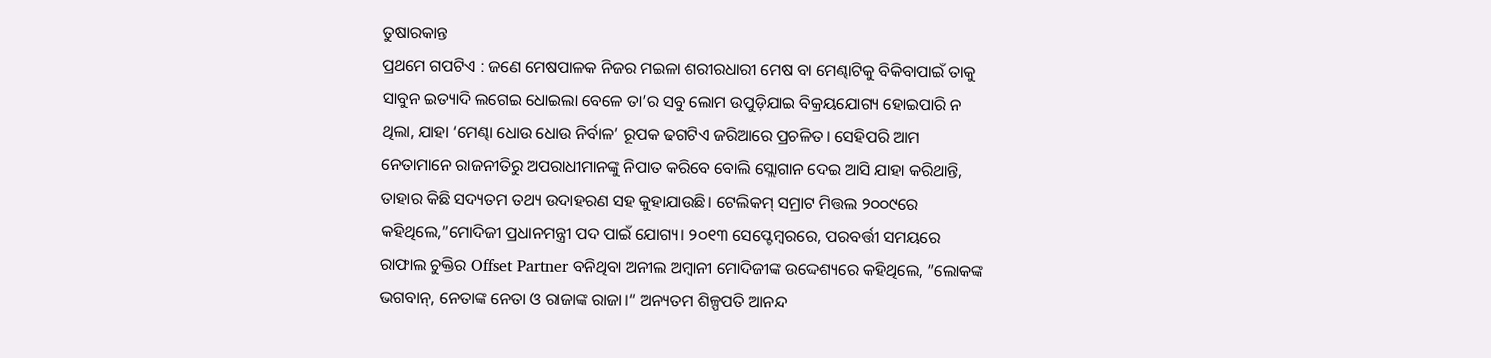ତୁଷାରକାନ୍ତ
ପ୍ରଥମେ ଗପଟିଏ : ଜଣେ ମେଷପାଳକ ନିଜର ମଇଳା ଶରୀରଧାରୀ ମେଷ ବା ମେଣ୍ଢାଟିକୁ ବିକିବାପାଇଁ ତାକୁ ସାବୁନ ଇତ୍ୟାଦି ଲଗେଇ ଧୋଇଲା ବେଳେ ତା’ର ସବୁ ଲୋମ ଉପୁଡ଼ିଯାଇ ବିକ୍ରୟଯୋଗ୍ୟ ହୋଇପାରି ନ ଥିଲା, ଯାହା ‘ମେଣ୍ଢା ଧୋଉ ଧୋଉ ନିର୍ବାଳ’ ରୂପକ ଢଗଟିଏ ଜରିଆରେ ପ୍ରଚଳିତ। ସେହିପରି ଆମ ନେତାମାନେ ରାଜନୀତିରୁ ଅପରାଧୀମାନଙ୍କୁ ନିପାତ କରିବେ ବୋଲି ସ୍ଲୋଗାନ ଦେଇ ଆସି ଯାହା କରିଥାନ୍ତି, ତାହାର କିଛି ସଦ୍ୟତମ ତଥ୍ୟ ଉଦାହରଣ ସହ କୁହାଯାଉଛି। ଟେଲିକମ୍ ସମ୍ରାଟ ମିତ୍ତଲ ୨୦୦୯ରେ କହିଥିଲେ,”ମୋଦିଜୀ ପ୍ରଧାନମନ୍ତ୍ରୀ ପଦ ପାଇଁ ଯୋଗ୍ୟ। ୨୦୧୩ ସେପ୍ଟେମ୍ବରରେ, ପରବର୍ତ୍ତୀ ସମୟରେ ରାଫାଲ ଚୁକ୍ତିର Offset Partner ବନିଥିବା ଅନୀଲ ଅମ୍ବାନୀ ମୋଦିଜୀଙ୍କ ଉଦ୍ଦେଶ୍ୟରେ କହିଥିଲେ, ”ଲୋକଙ୍କ ଭଗବାନ୍, ନେତାଙ୍କ ନେତା ଓ ରାଜାଙ୍କ ରାଜା।“ ଅନ୍ୟତମ ଶିଳ୍ପପତି ଆନନ୍ଦ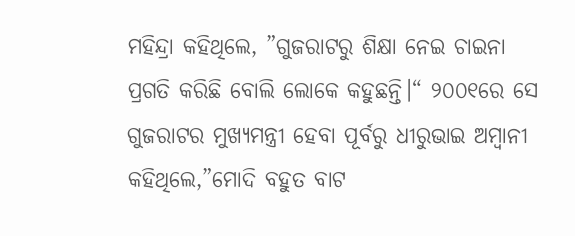ମହିନ୍ଦ୍ରା କହିଥିଲେ, ”ଗୁଜରାଟରୁ ଶିକ୍ଷା ନେଇ ଚାଇନା ପ୍ରଗତି କରିଛି ବୋଲି ଲୋକେ କହୁଛନ୍ତି।“ ୨୦୦୧ରେ ସେ ଗୁଜରାଟର ମୁଖ୍ୟମନ୍ତ୍ରୀ ହେବା ପୂର୍ବରୁ ଧୀରୁଭାଇ ଅମ୍ବାନୀ କହିଥିଲେ,”ମୋଦି ବହୁତ ବାଟ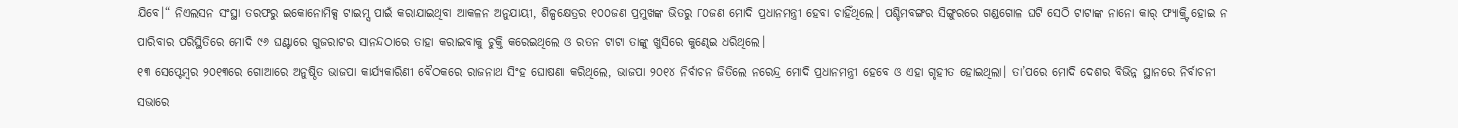ଯିବେ।“ ନିଏଲସନ ସଂସ୍ଥା ତରଫରୁ ଇକୋନୋମିକ୍ସ ଟାଇମ୍ସ ପାଇଁ କରାଯାଇଥିବା ଆକଳନ ଅନୁଯାୟୀ, ଶିଳ୍ପକ୍ଷେତ୍ରର ୧୦୦ଜଣ ପ୍ରମୁଖଙ୍କ ଭିତରୁ ୮୦ଜଣ ମୋଦି ପ୍ରଧାନମନ୍ତ୍ରୀ ହେବା ଚାହିଁଥିଲେ। ପଶ୍ଚିମବଙ୍ଗର ସିଙ୍ଗୁରରେ ଗଣ୍ଡଗୋଳ ଘଟି ସେଠି ଟାଟାଙ୍କ ନାନୋ କାର୍ ଫ୍ୟାକ୍ର୍ଟି ହୋଇ ନ ପାରିବାର ପରିସ୍ଥିତିରେ ମୋଦି ୯୬ ଘଣ୍ଟାରେ ଗୁଜରାଟର ସାନନ୍ଦଠାରେ ତାହା କରାଇବାକୁ ଚୁକ୍ତି କରେଇଥିଲେ ଓ ରତନ ଟାଟା ତାଙ୍କୁ ଖୁସିରେ କୁଣ୍ଢେଇ ଧରିଥିଲେ।
୧୩ ସେପ୍ଟେମ୍ବର ୨୦୧୩ରେ ଗୋଆରେ ଅନୁଷ୍ଠିତ ଭାଜପା କାର୍ଯ୍ୟକାରିଣୀ ବୈଠକରେ ରାଜନାଥ ସିଂହ ଘୋଷଣା କରିଥିଲେ, ଭାଜପା ୨୦୧୪ ନିର୍ବାଚନ ଜିତିଲେ ନରେନ୍ଦ୍ର ମୋଦି ପ୍ରଧାନମନ୍ତ୍ରୀ ହେବେ ଓ ଏହା ଗୃହୀତ ହୋଇଥିଲା। ତା’ପରେ ମୋଦି ଦେଶର ବିଭିନ୍ନ ସ୍ଥାନରେ ନିର୍ବାଚନୀ ସଭାରେ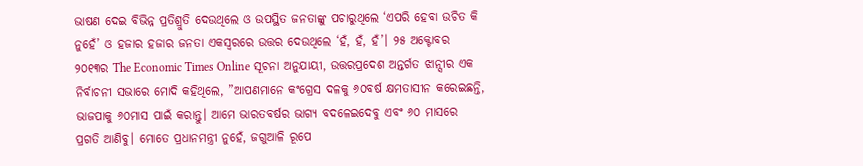ଭାଷଣ ଦେଇ ବିଭିନ୍ନ ପ୍ରତିଶ୍ରୁତି ଦେଉଥିଲେ ଓ ଉପସ୍ଥିତ ଜନତାଙ୍କୁ ପଚାରୁଥିଲେ ‘ଏପରି ହେବା ଉଚିତ କି ନୁହେଁ’ ଓ ହଜାର ହଜାର ଜନତା ଏକସ୍ବରରେ ଉତ୍ତର ଦେଉଥିଲେ ‘ହଁ, ହଁ, ହଁ’। ୨୫ ଅକ୍ଟୋବର ୨୦୧୩ର The Economic Times Online ସୂଚନା ଅନୁଯାୟୀ, ଉତ୍ତରପ୍ରଦେଶ ଅନ୍ତର୍ଗତ ଝାନ୍ସୀର ଏକ ନିର୍ବାଚନୀ ସଭାରେ ମୋଦି କହିଥିଲେ, ”ଆପଣମାନେ କଂଗ୍ରେସ ଦଳକୁ ୬୦ବର୍ଷ କ୍ଷମତାସୀନ କରେଇଛନ୍ତି, ଭାଜପାକୁ ୬୦ମାସ ପାଇଁ କରାନ୍ତୁ। ଆମେ ଭାରତବର୍ଷର ଭାଗ୍ୟ ବଦଳେଇଦେବୁ ଏବଂ ୬୦ ମାସରେ ପ୍ରଗତି ଆଣିବୁ। ମୋତେ ପ୍ରଧାନମନ୍ତ୍ରୀ ନୁହେଁ, ଜଗୁଆଳି ରୂପେ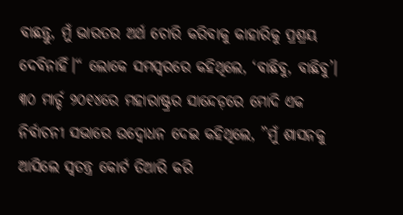ବାଛନ୍ତୁ, ମୁଁ ଭାରତର ଅର୍ଥ ଚୋରି କରିବାକୁ କାହାରିକୁ ପ୍ରଶ୍ରୟ ଦେବିନାହିଁ।“ ଲୋକେ ସମସ୍ବରରେ କହିଥିଲେ, ‘ବାଛିବୁ, ବାଛିବୁ’। ୩୦ ମାର୍ଚ୍ଚ ୨୦୧୪ରେ ମହାରାଷ୍ଟ୍ରର ସାନ୍ଦେଡ଼ରେ ମୋଦି ଏକ ନିର୍ବାଚନୀ ସଭାରେ ଉଦ୍ବୋଧନ ଦେଇ କହିଥିଲେ, ”ମୁଁ ଶାସନକୁ ଆସିଲେ ସ୍ବତନ୍ତ୍ର କୋର୍ଟ ତିଆରି କରି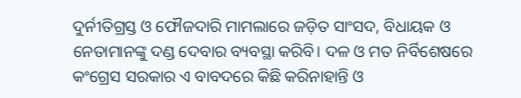ଦୁର୍ନୀତିଗ୍ରସ୍ତ ଓ ଫୌଜଦାରି ମାମଲାରେ ଜଡ଼ିତ ସାଂସଦ, ବିଧାୟକ ଓ ନେତାମାନଙ୍କୁ ଦଣ୍ଡ ଦେବାର ବ୍ୟବସ୍ଥା କରିବି। ଦଳ ଓ ମତ ନିର୍ବିଶେଷରେ କଂଗ୍ରେସ ସରକାର ଏ ବାବଦରେ କିଛି କରିନାହାନ୍ତି ଓ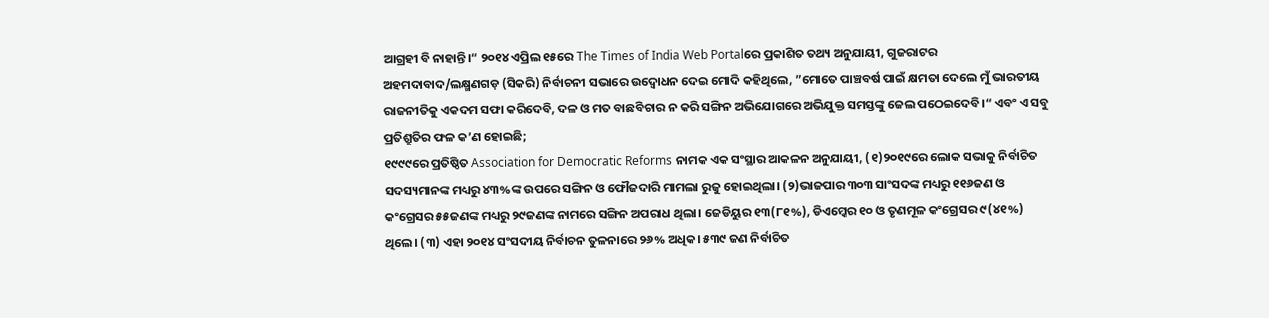ଆଗ୍ରହୀ ବି ନାହାନ୍ତି।“ ୨୦୧୪ ଏପ୍ରିଲ ୧୫ରେ The Times of India Web Portalରେ ପ୍ରକାଶିତ ତଥ୍ୟ ଅନୁଯାୟୀ, ଗୁଜରାଟର ଅହମଦାବାଦ/ଲକ୍ଷ୍ମଣଗଡ଼ (ସିକରି) ନିର୍ବାଚନୀ ସଭାରେ ଉଦ୍ବୋଧନ ଦେଇ ମୋଦି କହିଥିଲେ, ”ମୋତେ ପାଞ୍ଚବର୍ଷ ପାଇଁ କ୍ଷମତା ଦେଲେ ମୁଁ ଭାରତୀୟ ରାଜନୀତିକୁ ଏକଦମ ସଫା କରିଦେବି, ଦଳ ଓ ମତ ବାଛବିଚାର ନ କରି ସଙ୍ଗିନ ଅଭିଯୋଗରେ ଅଭିଯୁକ୍ତ ସମସ୍ତଙ୍କୁ ଜେଲ ପଠେଇଦେବି।“ ଏବଂ ଏ ସବୁ ପ୍ରତିଶ୍ରୁତିର ଫଳ କ’ଣ ହୋଇଛି;
୧୯୯୯ରେ ପ୍ରତିଷ୍ଠିତ Association for Democratic Reforms ନାମକ ଏକ ସଂସ୍ଥାର ଆକଳନ ଅନୁଯାୟୀ, (୧)୨୦୧୯ରେ ଲୋକ ସଭାକୁ ନିର୍ବାଚିତ ସଦସ୍ୟମାନଙ୍କ ମଧ୍ୟରୁ ୪୩%ଙ୍କ ଉପରେ ସଙ୍ଗିନ ଓ ଫୌଜଦାରି ମାମଲା ରୁଜୁ ହୋଇଥିଲା। (୨)ଭାଜପାର ୩୦୩ ସାଂସଦଙ୍କ ମଧ୍ୟରୁ ୧୧୬ଜଣ ଓ କଂଗ୍ରେସର ୫୫ଜଣଙ୍କ ମଧ୍ୟରୁ ୨୯ଜଣଙ୍କ ନାମରେ ସଙ୍ଗିନ ଅପରାଧ ଥିଲା। ଜେଡିୟୁର ୧୩(୮୧%), ଡିଏମ୍କେର ୧୦ ଓ ତୃଣମୂଳ କଂଗ୍ରେସର ୯(୪୧%) ଥିଲେ। (୩) ଏହା ୨୦୧୪ ସଂସଦୀୟ ନିର୍ବାଚନ ତୁଳନାରେ ୨୬% ଅଧିକ। ୫୩୯ ଜଣ ନିର୍ବାଚିତ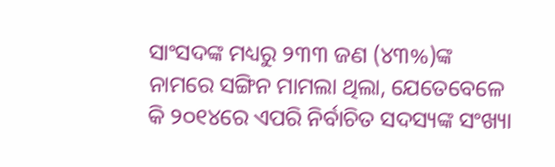ସାଂସଦଙ୍କ ମଧ୍ୟରୁ ୨୩୩ ଜଣ (୪୩%)ଙ୍କ ନାମରେ ସଙ୍ଗିନ ମାମଲା ଥିଲା, ଯେତେବେଳେ କି ୨୦୧୪ରେ ଏପରି ନିର୍ବାଚିତ ସଦସ୍ୟଙ୍କ ସଂଖ୍ୟା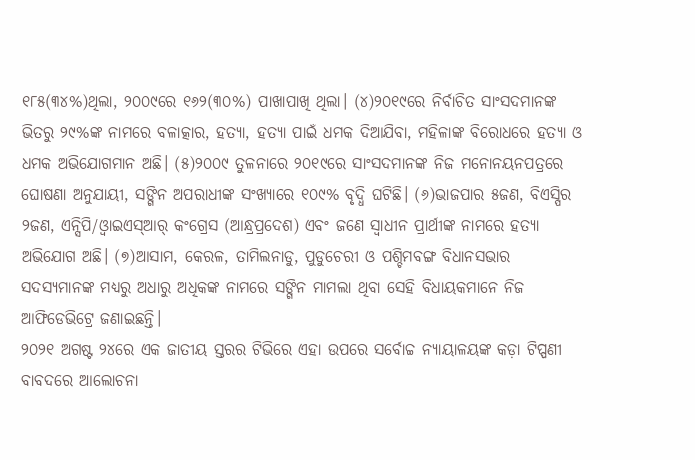୧୮୫(୩୪%)ଥିଲା, ୨୦୦୯ରେ ୧୬୨(୩୦%) ପାଖାପାଖି ଥିଲା। (୪)୨୦୧୯ରେ ନିର୍ବାଚିତ ସାଂସଦମାନଙ୍କ ଭିତରୁ ୨୯%ଙ୍କ ନାମରେ ବଳାତ୍କାର, ହତ୍ୟା, ହତ୍ୟା ପାଇଁ ଧମକ ଦିଆଯିବା, ମହିଳାଙ୍କ ବିରୋଧରେ ହତ୍ୟା ଓ ଧମକ ଅଭିଯୋଗମାନ ଅଛି। (୫)୨୦୦୯ ତୁଳନାରେ ୨୦୧୯ରେ ସାଂସଦମାନଙ୍କ ନିଜ ମନୋନୟନପତ୍ରରେ ଘୋଷଣା ଅନୁଯାୟୀ, ସଙ୍ଗିନ ଅପରାଧୀଙ୍କ ସଂଖ୍ୟାରେ ୧୦୯% ବୃଦ୍ଧି ଘଟିଛି। (୬)ଭାଜପାର ୫ଜଣ, ବିଏସ୍ପିର ୨ଜଣ, ଏନ୍ସିପି/ଓ୍ବାଇଏସ୍ଆର୍ କଂଗ୍ରେସ (ଆନ୍ଧ୍ରପ୍ରଦେଶ) ଏବଂ ଜଣେ ସ୍ବାଧୀନ ପ୍ରାର୍ଥୀଙ୍କ ନାମରେ ହତ୍ୟା ଅଭିଯୋଗ ଅଛି। (୭)ଆସାମ, କେରଳ, ତାମିଲନାଡୁ, ପୁଡୁଚେରୀ ଓ ପଶ୍ଚିମବଙ୍ଗ ବିଧାନସଭାର ସଦସ୍ୟମାନଙ୍କ ମଧ୍ୟରୁ ଅଧାରୁ ଅଧିକଙ୍କ ନାମରେ ସଙ୍ଗିନ ମାମଲା ଥିବା ସେହି ବିଧାୟକମାନେ ନିଜ ଆଫିଡେଭିଟ୍ରେ ଜଣାଇଛନ୍ତି।
୨୦୨୧ ଅଗଷ୍ଟ ୨୪ରେ ଏକ ଜାତୀୟ ସ୍ତରର ଟିଭିରେ ଏହା ଉପରେ ସର୍ବୋଚ୍ଚ ନ୍ୟାୟାଳୟଙ୍କ କଡ଼ା ଟିପ୍ପଣୀ ବାବଦରେ ଆଲୋଚନା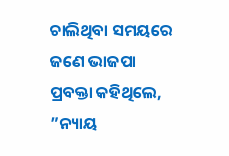ଚାଲିଥିବା ସମୟରେ ଜଣେ ଭାଜପା ପ୍ରବକ୍ତା କହିଥିଲେ, ”ନ୍ୟାୟ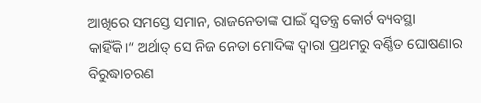ଆଖିରେ ସମସ୍ତେ ସମାନ, ରାଜନେତାଙ୍କ ପାଇଁ ସ୍ବତନ୍ତ୍ର କୋର୍ଟ ବ୍ୟବସ୍ଥା କାହିଁକି।“ ଅର୍ଥାତ୍ ସେ ନିଜ ନେତା ମୋଦିଙ୍କ ଦ୍ୱାରା ପ୍ରଥମରୁ ବର୍ଣ୍ଣିତ ଘୋଷଣାର ବିରୁଦ୍ଧାଚରଣ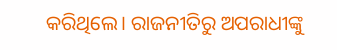କରିଥିଲେ। ରାଜନୀତିରୁ ଅପରାଧୀଙ୍କୁ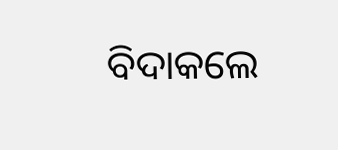ବିଦାକଲେ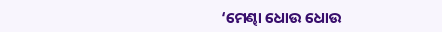‘ମେଣ୍ଢା ଧୋଉ ଧୋଉ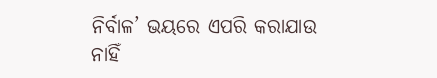ନିର୍ବାଳ’ ଭୟରେ ଏପରି କରାଯାଉ ନାହିଁ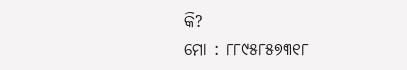କି?
ମୋ : ୮୮୯୫୮୫୭୩୧୮